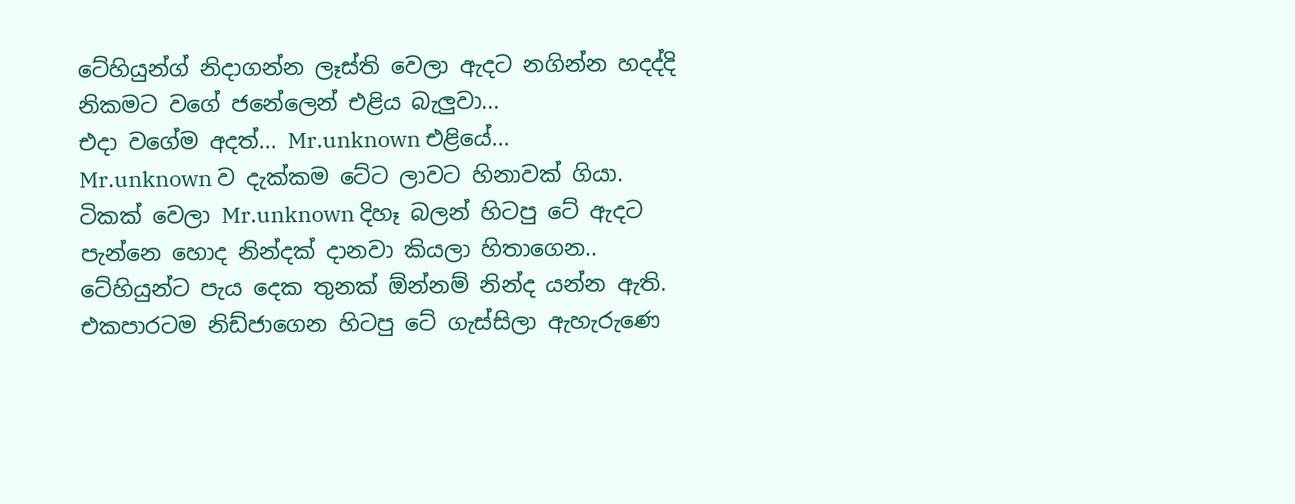ටේහියුන්ග් නිදාගන්න ලෑස්ති වෙලා ඇදට නගින්න හදද්දි නිකමට වගේ ජනේලෙන් එළිය බැලුවා...
එදා වගේම අදත්... Mr.unknown එළියේ...
Mr.unknown ව දැක්කම ටේට ලාවට හිනාවක් ගියා. ටිකක් වෙලා Mr.unknown දිහෑ බලන් හිටපු ටේ ඇදට පැන්නෙ හොද නින්දක් දානවා කියලා හිතාගෙන..
ටේහියුන්ට පැය දෙක තුනක් ඕන්නම් නින්ද යන්න ඇති. එකපාරටම නිඩ්ජාගෙන හිටපු ටේ ගැස්සිලා ඇහැරුණෙ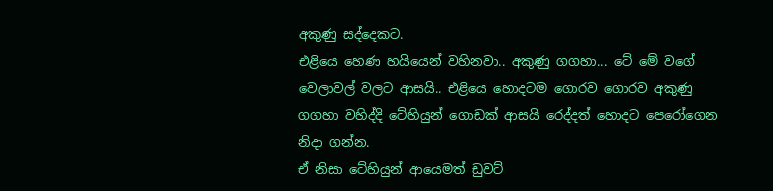අකුණු සද්දෙකට.
එළියෙ හෙණ හයියෙන් වහිනවා.. අකුණු ගගහා... ටේ මේ වගේ වෙලාවල් වලට ආසයි.. එළියෙ හොදටම ගොරව ගොරව අකුණු ගගහා වහිද්දි ටේහියුන් ගොඩක් ආසයි රෙද්දත් හොදට පෙරෝගෙන නිදා ගන්න.
ඒ නිසා ටේහියුන් ආයෙමත් ඩුවට්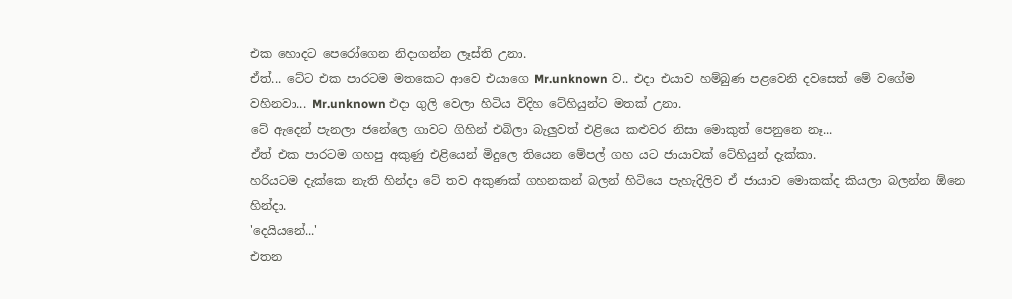එක හොදට පෙරෝගෙන නිදාගන්න ලෑස්ති උනා.
ඒත්... ටේට එක පාරටම මතකෙට ආවෙ එයාගෙ Mr.unknown ව.. එදා එයාව හම්බුණ පළවෙනි දවසෙත් මේ වගේම වහිනවා... Mr.unknown එදා ගුලි වෙලා හිටිය විදිහ ටේහියුන්ට මතක් උනා.
ටේ ඇදෙන් පැනලා ජනේලෙ ගාවට ගිහින් එබිලා බැලුවත් එළියෙ කළුවර නිසා මොකුත් පෙනුනෙ නෑ...
ඒත් එක පාරටම ගහපු අකුණු එළියෙන් මිදුලෙ තියෙන මේපල් ගහ යට ජායාවක් ටේහියුන් දැක්කා.
හරියටම දැක්කෙ නැති හින්දා ටේ තව අකුණක් ගහනකන් බලන් හිටියෙ පැහැදිලිව ඒ ජායාව මොකක්ද කියලා බලන්න ඕනෙ හින්දා.
'දෙයියනේ...'
එතන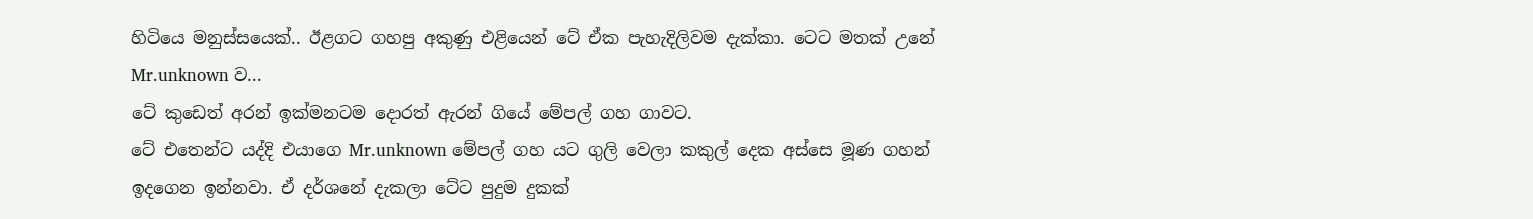හිටියෙ මනුස්සයෙක්.. ඊළගට ගහපු අකුණු එළියෙන් ටේ ඒක පැහැදිලිවම දැක්කා. ටෙට මතක් උනේ Mr.unknown ව...
ටේ කුඩෙත් අරන් ඉක්මනටම දොරත් ඇරන් ගියේ මේපල් ගහ ගාවට.
ටේ එතෙන්ට යද්දි එයාගෙ Mr.unknown මේපල් ගහ යට ගුලි වෙලා කකුල් දෙක අස්සෙ මූණ ගහන් ඉදගෙන ඉන්නවා. ඒ දර්ශනේ දැකලා ටේට පුදුම දුකක්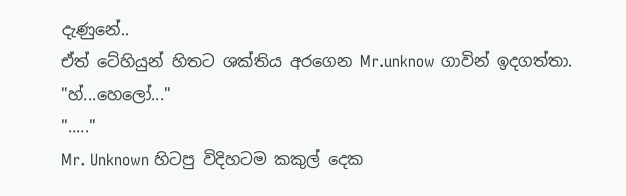දැණුනේ..
ඒත් ටේහියුන් හිතට ශක්තිය අරගෙන Mr.unknow ගාවින් ඉදගත්තා.
"හ්...හෙලෝ..."
"....."
Mr. Unknown හිටපු විදිහටම කකුල් දෙක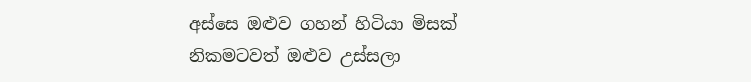අස්සෙ ඔළුව ගහන් හිටියා මිසක් නිකමටවත් ඔළුව උස්සලා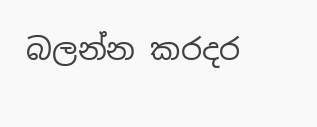බලන්න කරදර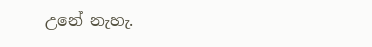උනේ නැහැ.